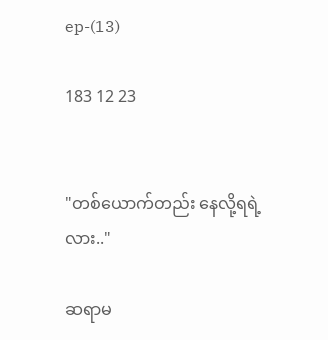ep-(13)

183 12 23


"တစ်ယောက်တည်း နေလို့ရရဲ့လား.."

ဆရာမ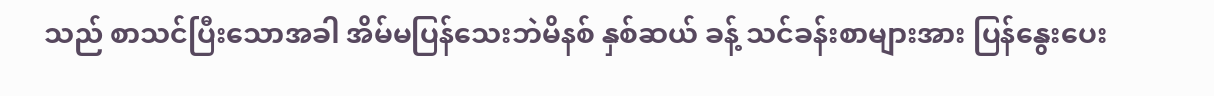သည် စာသင်ပြီးသောအခါ အိမ်မပြန်သေးဘဲမိနစ် နှစ်ဆယ် ခန့် သင်ခန်းစာများအား ပြန်နွေးပေး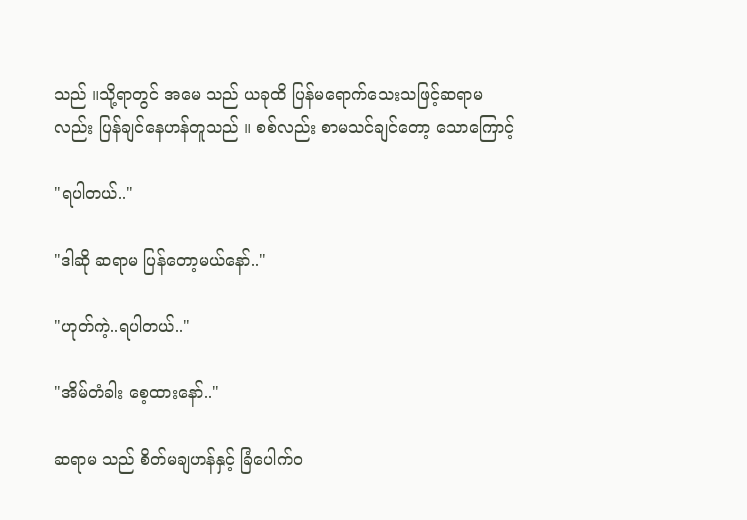သည် ။သို့ရာတွင် အမေ သည် ယခုထိ ပြန်မရောက်သေးသဖြင့်ဆရာမ လည်း ပြန်ချင်နေဟန်တူသည် ။ စစ်လည်း စာမသင်ချင်တော့ သောကြောင့်

"ရပါတယ်.."

"ဒါဆို ဆရာမ ပြန်တော့မယ်နော်.."

"ဟုတ်ကဲ့..ရပါတယ်.."

"အိမ်တံခါး စေ့ထားနော်.."

ဆရာမ သည် စိတ်မချဟန်နှင့် ခြံပေါက်ဝ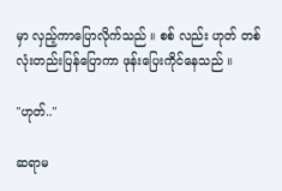မှာ လှည့်ကာပြောလိုက်သည် ။ စစ် လည်း ဟုတ် တစ်လုံးတည်းပြန်ပြောကာ ဖုန်းပြေးကိုင်နေသည် ။

"ဟုတ်.."

ဆရာမ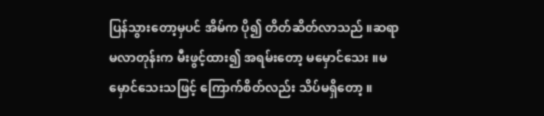ပြန်သွားတော့မှပင် အိမ်က ပို၍ တိတ်ဆိတ်လာသည် ။ဆရာမလာတုန်းက မီးဖွင့်ထား၍ အရမ်းတော့ မမှောင်သေး ။မမှောင်သေးသဖြင့် ကြောက်စိတ်လည်း သိပ်မရှိတော့ ။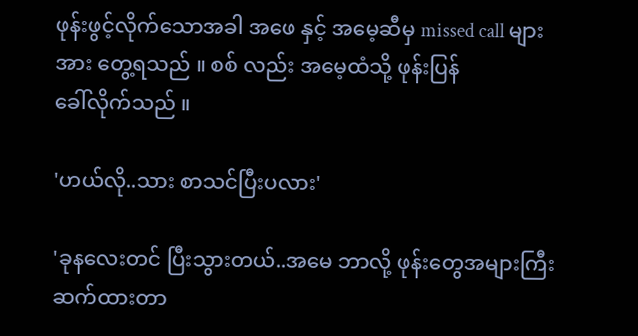ဖုန်းဖွင့်လိုက်သောအခါ အဖေ နှင့် အမေ့ဆီမှ missed call များ အား တွေ့ရသည် ။ စစ် လည်း အမေ့ထံသို့ ဖုန်းပြန်
ခေါ်လိုက်သည် ။

'ဟယ်လို..သား စာသင်ပြီးပလား'

'ခုနလေးတင် ပြီးသွားတယ်..အမေ ဘာလို့ ဖုန်းတွေအများကြီးဆက်ထားတာ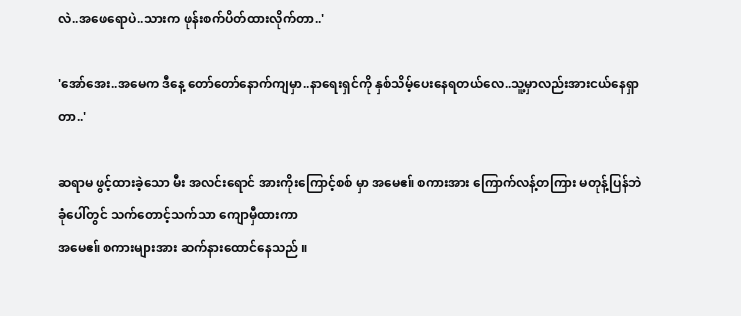လဲ..အဖေရောပဲ..သားက ဖုန်းစက်ပိတ်ထားလိုက်တာ..'

'အော်အေး..အမေက ဒီနေ့ တော်တော်နောက်ကျမှာ..နာရေးရှင်ကို နှစ်သိမ့်ပေးနေရတယ်လေ..သူ့မှာလည်းအားငယ်နေရှာတာ..'

ဆရာမ ဖွင့်ထားခဲ့သော မီး အလင်းရောင် အားကိုးကြောင့်စစ် မှာ အမေဧ။် စကားအား ကြောက်လန့်တကြား မတုန့်ပြန်ဘဲ ခုံပေါ်တွင် သက်တောင့်သက်သာ ကျောမှီထားကာ
အမေဧ။် စကားများအား ဆက်နားထောင်နေသည် ။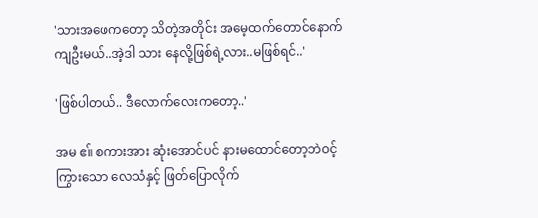'သားအဖေကတော့ သိတဲ့အတိုင်း အမေ့ထက်တောင်နောက်ကျဦးမယ်..အဲ့ဒါ သား နေလို့ဖြစ်ရဲ့လား..မဖြစ်ရင်..'

'ဖြစ်ပါတယ်.. ဒီလောက်လေးကတော့..'

အမ ဧ။် စကားအား ဆုံးအောင်ပင် နားမထောင်တော့ဘဲဝင့်ကြွားသော လေသံနှင့် ဖြတ်ပြောလိုက်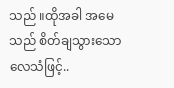သည် ။ထိုအခါ အမေသည် စိတ်ချသွားသော လေသံဖြင့်..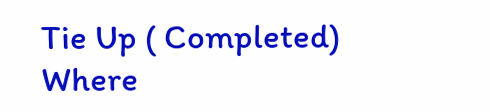Tie Up ( Completed) Where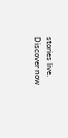stories live. Discover now